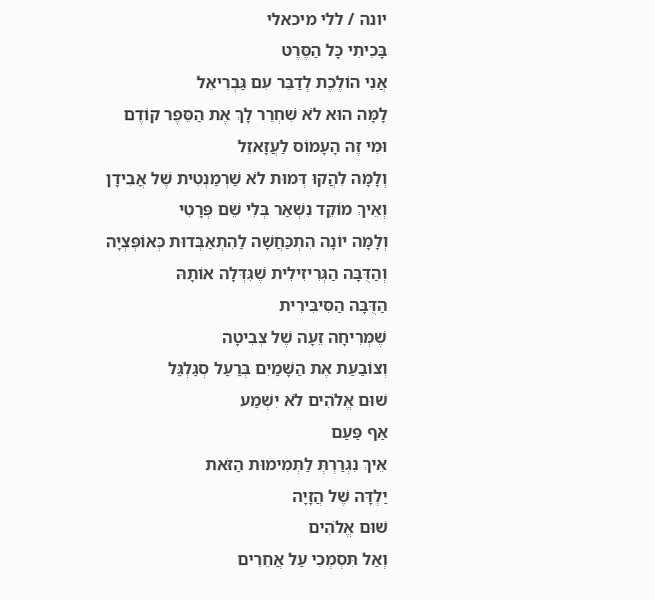יונה / ללי מיכאלי
בָּכִיתִי כָּל הַסֶּרֶט
אֲנִי הוֹלֶכֶת לְדַבֵּר עִם גַּבְרִיאֵל
לָמָּה הוּא לֹא שִׁחְרֵר לָךְ אֶת הַסֵּפֶר קוֹדֶם
וּמִי זֶה הָעָמוֹס לַעֲזָאזֵל
וְלָמָּה לִהֲקוּ דְּמוּת לֹא שַׁרְמַנְטִית שֶׁל אֲבִידָן
וְאֵיךְ מוֹקֵד נִשְׁאַר בְּלִי שֵׁם פְּרָטִי
וְלָמָּה יוֹנָה הִתְכַּחֲשָׁה לַהִתְאַבְּדוּת כְּאוֹפְּצְיָה
וְהַדֻּבָּה הַגְּרִיזִילִית שֶׁגִּדְּלָה אוֹתָהּ
הַדֻּבָּה הַסִּיבִּירִית
שֶׁמְּרִיחָה זֵעָה שֶׁל צְבִיטָה
וְצוֹבַעַת אֶת הַשָּׁמַיִם בְּרַעַל סְגַלְגַּל
שׁוּם אֱלֹהִים לֹא יִשְׁמַע
אַף פַּעַם
אֵיךְ נִגְרַרְתְּ לַתְּמִימוּת הַזֹּאת
יַלְדָּה שֶׁל הֲזָיָה
שׁוּם אֱלֹהִים
וְאַל תִּסְמְכִי עַל אֲחֵרִים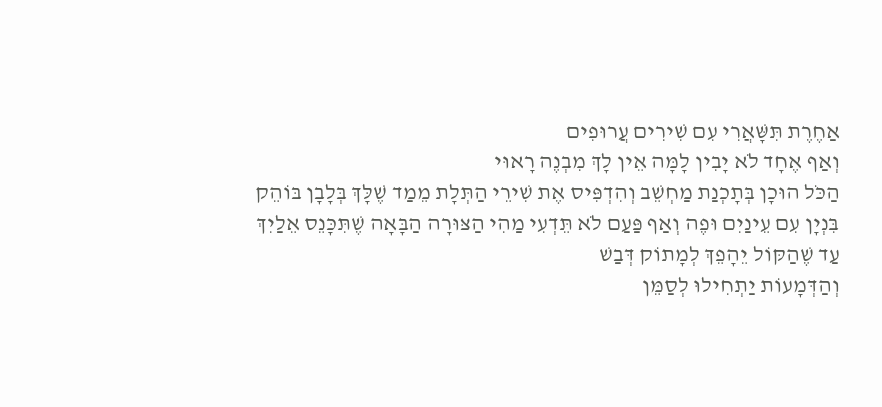אַחֶרֶת תִּשָּׁאֲרִי עִם שִׁירִים עֲרוּפִים
וְאַף אֶחָד לֹא יָבִין לָמָּה אֵין לָךְ מִבְנֶה רָאוּי
הַכֹּל הוּכָן בְּתָכְנַת מַחְשֵׁב וְהִדְפִּיס אֶת שִׁירֵי הַתְּלָת מֵמַד שֶׁלָּךְ בְּלָבָן בּוֹהֵק
בִּנְיָן עִם עֵינַיִם וּפֶה וְאַף פַּעַם לֹא תֵּדְעִי מַהִי הַצּוּרָה הַבָּאָה שֶׁתִּכָּנֵס אֵלַיִךְ
עַד שֶׁהַקּוֹל יֵהָפֵךְ לְמָתוֹק דְּבַשׁ
וְהַדְּמָעוֹת יַתְחִילוּ לְסַמֵּן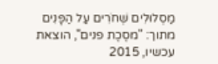מַסְלוּלִים שְׁחֹרִים עַל הַפָּנִים
מתוך: "מסֶכֶת פנים", הוצאת עכשיו, 2015